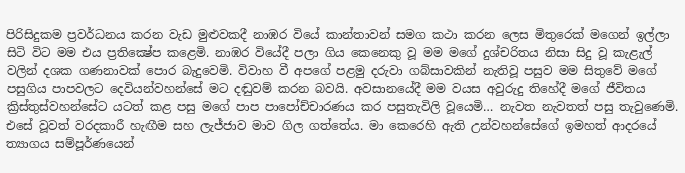පිරිසිදුකම ප්‍රවර්ධනය කරන වැඩ මුළුවකදී නාඹර වියේ කාන්තාවන් සමග කථා කරන ලෙස මිතුරෙක් මගෙන් ඉල්ලා සිටි විට මම එය ප්‍රතික්‍ෂේප කළෙමි. නාඹර වියේදී පලා ගිය කෙනෙකු වූ මම මගේ දුශ්චරිතය නිසා සිදු වූ කැළැල් වලින් දශක ගණනාවක් පොර බැදුවෙමි. විවාහ වී අපගේ පළමු දරුවා ගබ්සාවකින් නැතිවූ පසුව මම සිතුවේ මගේ පසුගිය පාපවලට දෙවියන්වහන්සේ මට දඬුවම් කරන බවයි. අවසානයේදී මම වයස අවුරුදු තිහේදී මගේ ජීවිතය ක්‍රිස්තුස්වහන්සේට යටත් කළ පසු මගේ පාප පාපෝච්චාරණය කර පසුතැවිලි වූයෙමි… නැවත නැවතත් පසු තැවුණෙමි. එසේ වූවත් වරදකාරී හැඟීම සහ ලැජ්ජාව මාව ගිල ගත්තේය. මා කෙරෙහි ඇති උන්වහන්සේගේ ඉමහත් ආදරයේ ත්‍යාගය සම්පූර්ණයෙන්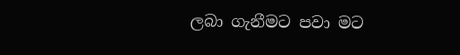ලබා ගැනීමට පවා මට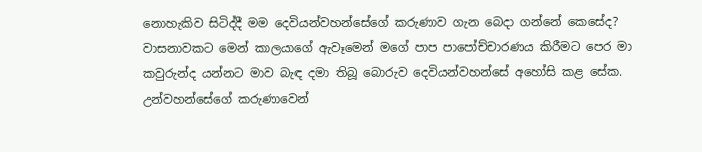නොහැකිව සිටිද්දී මම දෙවියන්වහන්සේගේ කරුණාව ගැන බෙදා ගන්නේ කෙසේද? වාසනාවකට මෙන් කාලයාගේ ඇවෑමෙන් මගේ පාප පාපෝච්චාරණය කිරීමට පෙර මා කවුරුන්ද යන්නට මාව බැඳ දමා තිබූ බොරුව දෙවියන්වහන්සේ අහෝසි කළ සේක. උන්වහන්සේගේ කරුණාවෙන්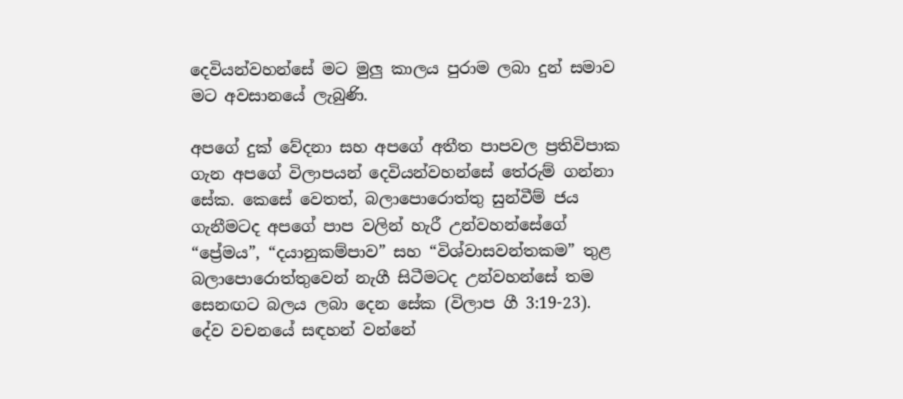දෙවියන්වහන්සේ මට මුලු කාලය පුරාම ලබා දුන් සමාව මට අවසානයේ ලැබුණි.

අපගේ දුක් වේදනා සහ අපගේ අතීත පාපවල ප්‍රතිවිපාක ගැන අපගේ විලාපයන් දෙවියන්වහන්සේ තේරුම් ගන්නා සේක. කෙසේ වෙතත්, බලාපොරොත්තු සුන්වීම් ජය ගැනීමටද අපගේ පාප වලින් හැරී උන්වහන්සේගේ “ප්‍රේමය”, “දයානුකම්පාව” සහ “විශ්වාසවන්තකම” තුළ බලාපොරොත්තුවෙන් නැගී සිටීමටද උන්වහන්සේ තම සෙනඟට බලය ලබා දෙන සේක (විලාප ගී 3:19-23). දේව වචනයේ සඳහන් වන්නේ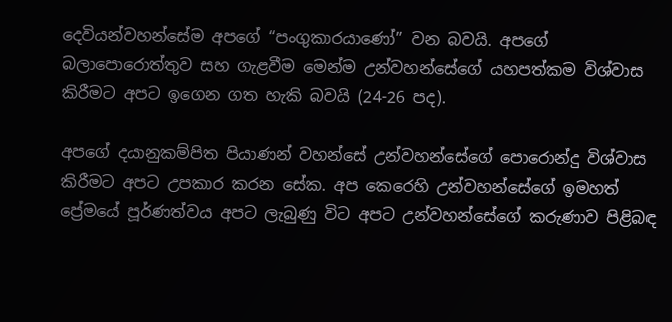දෙවියන්වහන්සේම අපගේ “පංගුකාරයාණෝ” වන බවයි. අපගේ බලාපොරොත්තුව සහ ගැළවීම මෙන්ම උන්වහන්සේගේ යහපත්කම විශ්වාස කිරීමට අපට ඉගෙන ගත හැකි බවයි (24-26 පද).

අපගේ දයානුකම්පිත පියාණන් වහන්සේ උන්වහන්සේගේ පොරොන්දු විශ්වාස කිරීමට අපට උපකාර කරන සේක. අප කෙරෙහි උන්වහන්සේගේ ඉමහත් ප්‍රේමයේ පූර්ණත්වය අපට ලැබුණු විට අපට උන්වහන්සේගේ කරුණාව පිළිබඳ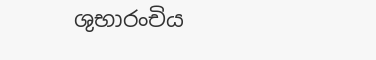ශුභාරංචිය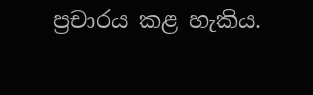ප්‍රචාරය කළ හැකිය.